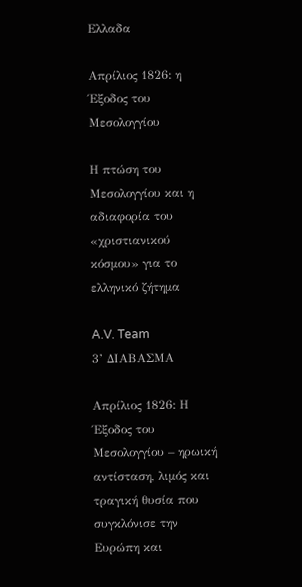Ελλαδα

Απρίλιος 1826: η Έξοδος του Μεσολογγίου

Η πτώση του Μεσολογγίου και η αδιαφορία του «χριστιανικού κόσμου» για το ελληνικό ζήτημα

A.V. Team
3’ ΔΙΑΒΑΣΜΑ

Απρίλιος 1826: Η Έξοδος του Μεσολογγίου – ηρωική αντίσταση, λιμός και τραγική θυσία που συγκλόνισε την Ευρώπη και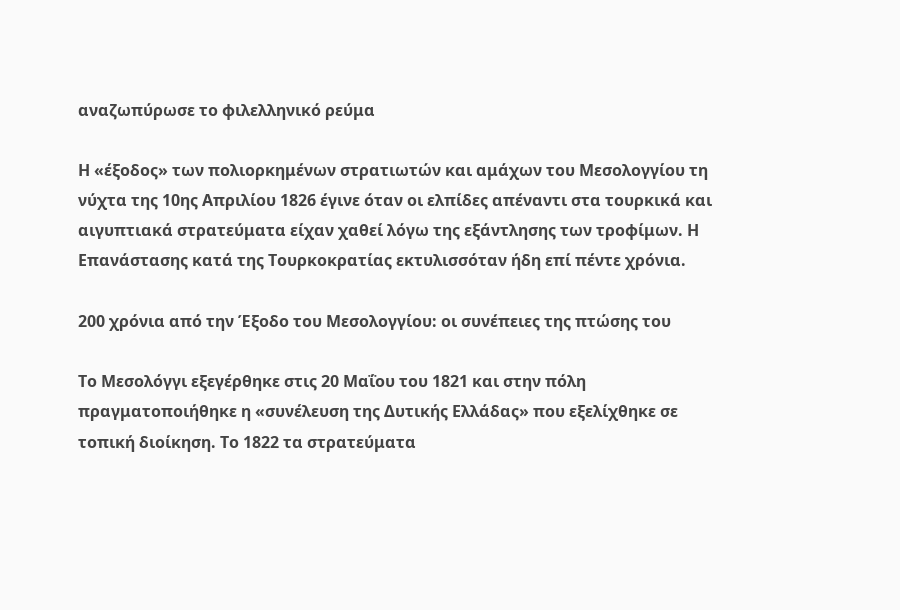αναζωπύρωσε το φιλελληνικό ρεύμα

Η «έξοδος» των πολιορκημένων στρατιωτών και αμάχων του Μεσολογγίου τη νύχτα της 10ης Απριλίου 1826 έγινε όταν οι ελπίδες απέναντι στα τουρκικά και αιγυπτιακά στρατεύματα είχαν χαθεί λόγω της εξάντλησης των τροφίμων. Η Επανάστασης κατά της Τουρκοκρατίας εκτυλισσόταν ήδη επί πέντε χρόνια.

200 χρόνια από την Έξοδο του Μεσολογγίου: οι συνέπειες της πτώσης του

Το Μεσολόγγι εξεγέρθηκε στις 20 Μαΐου του 1821 και στην πόλη πραγματοποιήθηκε η «συνέλευση της Δυτικής Ελλάδας» που εξελίχθηκε σε τοπική διοίκηση. Το 1822 τα στρατεύματα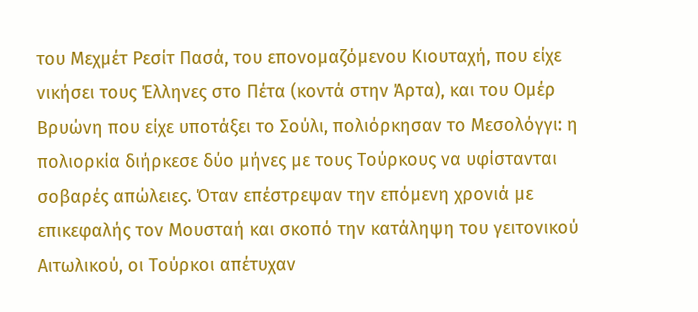του Μεχμέτ Ρεσίτ Πασά, του επονομαζόμενου Κιουταχή, που είχε νικήσει τους Έλληνες στο Πέτα (κοντά στην Άρτα), και του Ομέρ Βρυώνη που είχε υποτάξει το Σούλι, πολιόρκησαν το Μεσολόγγι: η πολιορκία διήρκεσε δύο μήνες με τους Τούρκους να υφίστανται σοβαρές απώλειες. Όταν επέστρεψαν την επόμενη χρονιά με επικεφαλής τον Μουσταή και σκοπό την κατάληψη του γειτονικού Αιτωλικού, οι Τούρκοι απέτυχαν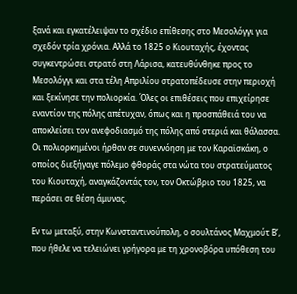ξανά και εγκατέλειψαν το σχέδιο επίθεσης στο Μεσολόγγι για σχεδόν τρία χρόνια. Αλλά το 1825 ο Κιουταχής, έχοντας συγκεντρώσει στρατό στη Λάρισα, κατευθύνθηκε προς το Μεσολόγγι και στα τέλη Απριλίου στρατοπέδευσε στην περιοχή και ξεκίνησε την πολιορκία. Όλες οι επιθέσεις που επιχείρησε εναντίον της πόλης απέτυχαν, όπως και η προσπάθειά του να αποκλείσει τον ανεφοδιασμό της πόλης από στεριά και θάλασσα. Οι πολιορκημένοι ήρθαν σε συνεννόηση με τον Καραϊσκάκη, ο οποίος διεξήγαγε πόλεμο φθοράς στα νώτα του στρατεύματος του Κιουταχή, αναγκάζοντάς τον, τον Οκτώβριο του 1825, να περάσει σε θέση άμυνας.

Εν τω μεταξύ, στην Κωνσταντινούπολη, ο σουλτάνος Μαχμούτ Β’, που ήθελε να τελειώνει γρήγορα με τη χρονοβόρα υπόθεση του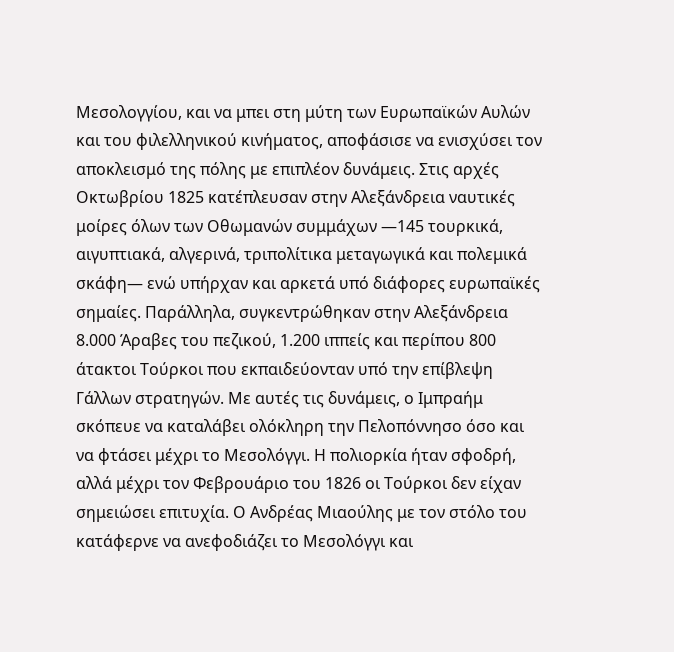Μεσολογγίου, και να μπει στη μύτη των Ευρωπαϊκών Αυλών και του φιλελληνικού κινήματος, αποφάσισε να ενισχύσει τον αποκλεισμό της πόλης με επιπλέον δυνάμεις. Στις αρχές Οκτωβρίου 1825 κατέπλευσαν στην Αλεξάνδρεια ναυτικές μοίρες όλων των Οθωμανών συμμάχων —145 τουρκικά, αιγυπτιακά, αλγερινά, τριπολίτικα μεταγωγικά και πολεμικά σκάφη— ενώ υπήρχαν και αρκετά υπό διάφορες ευρωπαϊκές σημαίες. Παράλληλα, συγκεντρώθηκαν στην Αλεξάνδρεια 8.000 Άραβες του πεζικού, 1.200 ιππείς και περίπου 800 άτακτοι Τούρκοι που εκπαιδεύονταν υπό την επίβλεψη Γάλλων στρατηγών. Με αυτές τις δυνάμεις, ο Ιμπραήμ σκόπευε να καταλάβει ολόκληρη την Πελοπόννησο όσο και να φτάσει μέχρι το Μεσολόγγι. Η πολιορκία ήταν σφοδρή, αλλά μέχρι τον Φεβρουάριο του 1826 οι Τούρκοι δεν είχαν σημειώσει επιτυχία. Ο Ανδρέας Μιαούλης με τον στόλο του κατάφερνε να ανεφοδιάζει το Μεσολόγγι και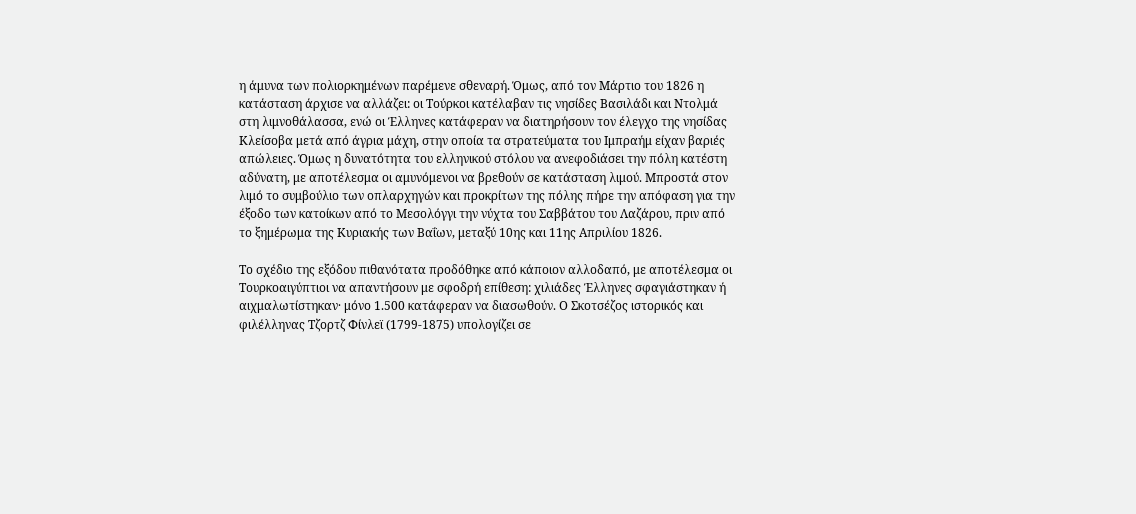η άμυνα των πολιορκημένων παρέμενε σθεναρή. Όμως, από τον Μάρτιο του 1826 η κατάσταση άρχισε να αλλάζει: οι Τούρκοι κατέλαβαν τις νησίδες Βασιλάδι και Ντολμά στη λιμνοθάλασσα, ενώ οι Έλληνες κατάφεραν να διατηρήσουν τον έλεγχο της νησίδας Κλείσοβα μετά από άγρια μάχη, στην οποία τα στρατεύματα του Ιμπραήμ είχαν βαριές απώλειες. Όμως η δυνατότητα του ελληνικού στόλου να ανεφοδιάσει την πόλη κατέστη αδύνατη, με αποτέλεσμα οι αμυνόμενοι να βρεθούν σε κατάσταση λιμού. Μπροστά στον λιμό το συμβούλιο των οπλαρχηγών και προκρίτων της πόλης πήρε την απόφαση για την έξοδο των κατοίκων από το Μεσολόγγι την νύχτα του Σαββάτου του Λαζάρου, πριν από το ξημέρωμα της Κυριακής των Βαΐων, μεταξύ 10ης και 11ης Απριλίου 1826.

Το σχέδιο της εξόδου πιθανότατα προδόθηκε από κάποιον αλλοδαπό, με αποτέλεσμα οι Τουρκοαιγύπτιοι να απαντήσουν με σφοδρή επίθεση: χιλιάδες Έλληνες σφαγιάστηκαν ή αιχμαλωτίστηκαν· μόνο 1.500 κατάφεραν να διασωθούν. Ο Σκοτσέζος ιστορικός και φιλέλληνας Τζορτζ Φίνλεϊ (1799-1875) υπολογίζει σε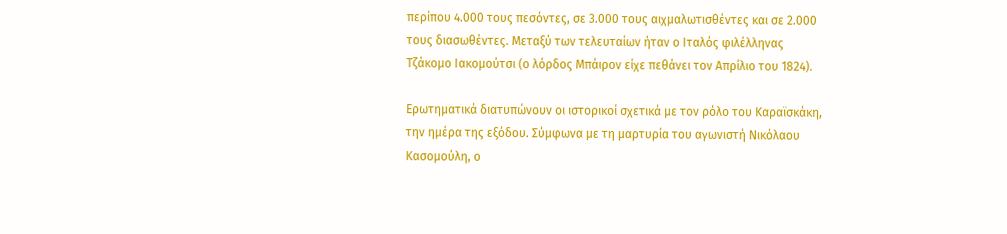περίπου 4.000 τους πεσόντες, σε 3.000 τους αιχμαλωτισθέντες και σε 2.000 τους διασωθέντες. Μεταξύ των τελευταίων ήταν ο Ιταλός φιλέλληνας Τζάκομο Ιακομούτσι (ο λόρδος Μπάιρον είχε πεθάνει τον Απρίλιο του 1824).

Ερωτηματικά διατυπώνουν οι ιστορικοί σχετικά με τον ρόλο του Καραϊσκάκη, την ημέρα της εξόδου. Σύμφωνα με τη μαρτυρία του αγωνιστή Νικόλαου Κασομούλη, ο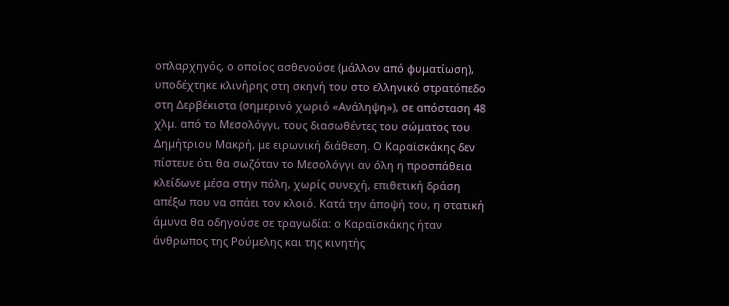οπλαρχηγός, ο οποίος ασθενούσε (μάλλον από φυματίωση), υποδέχτηκε κλινήρης στη σκηνή του στο ελληνικό στρατόπεδο στη Δερβέκιστα (σημερινό χωριό «Ανάληψη»), σε απόσταση 48 χλμ. από το Μεσολόγγι, τους διασωθέντες του σώματος του Δημήτριου Μακρή, με ειρωνική διάθεση. Ο Καραϊσκάκης δεν πίστευε ότι θα σωζόταν το Μεσολόγγι αν όλη η προσπάθεια κλείδωνε μέσα στην πόλη, χωρίς συνεχή, επιθετική δράση απέξω που να σπάει τον κλοιό. Κατά την άποψή του, η στατική άμυνα θα οδηγούσε σε τραγωδία: ο Καραϊσκάκης ήταν άνθρωπος της Ρούμελης και της κινητής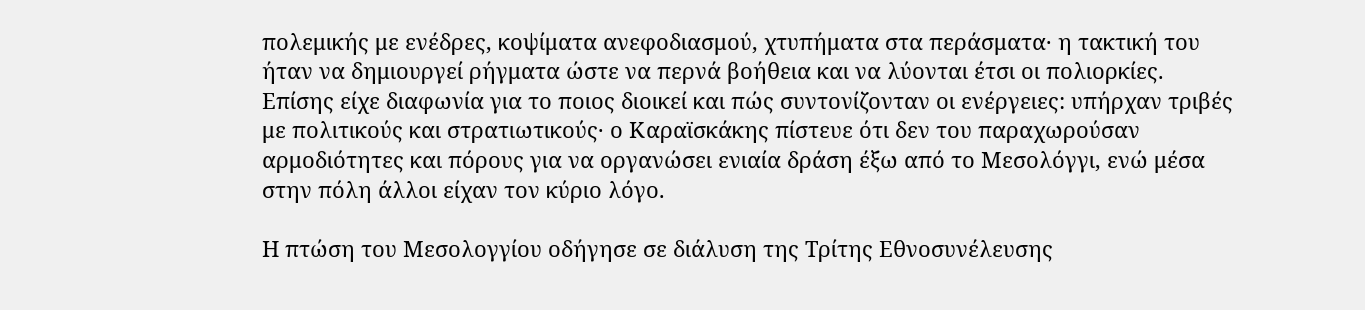πολεμικής με ενέδρες, κοψίματα ανεφοδιασμού, χτυπήματα στα περάσματα· η τακτική του ήταν να δημιουργεί ρήγματα ώστε να περνά βοήθεια και να λύονται έτσι οι πολιορκίες. Επίσης είχε διαφωνία για το ποιος διοικεί και πώς συντονίζoνταν οι ενέργειες: υπήρχαν τριβές με πολιτικούς και στρατιωτικούς· ο Καραϊσκάκης πίστευε ότι δεν του παραχωρούσαν αρμοδιότητες και πόρους για να οργανώσει ενιαία δράση έξω από το Μεσολόγγι, ενώ μέσα στην πόλη άλλοι είχαν τον κύριο λόγο.

Η πτώση του Μεσολογγίου οδήγησε σε διάλυση της Τρίτης Εθνοσυνέλευσης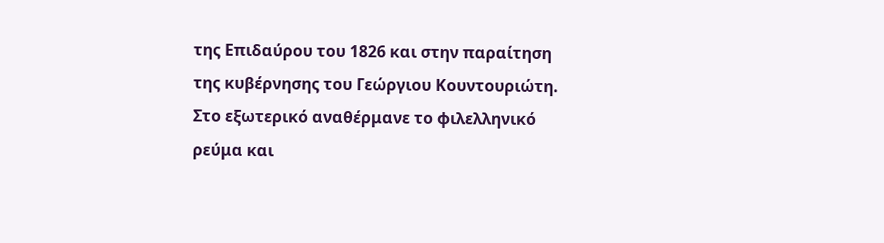της Επιδαύρου του 1826 και στην παραίτηση της κυβέρνησης του Γεώργιου Κουντουριώτη. Στο εξωτερικό αναθέρμανε το φιλελληνικό ρεύμα και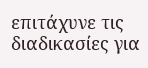επιτάχυνε τις διαδικασίες για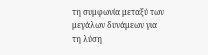τη συμφωνία μεταξύ των μεγάλων δυνάμεων για τη λύση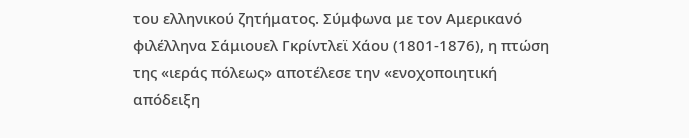του ελληνικού ζητήματος. Σύμφωνα με τον Αμερικανό φιλέλληνα Σάμιουελ Γκρίντλεϊ Χάου (1801-1876), η πτώση της «ιεράς πόλεως» αποτέλεσε την «ενοχοποιητική απόδειξη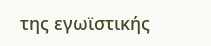της εγωϊστικής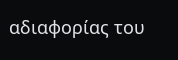αδιαφορίας του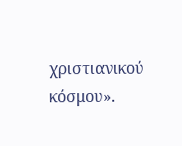χριστιανικού κόσμου».